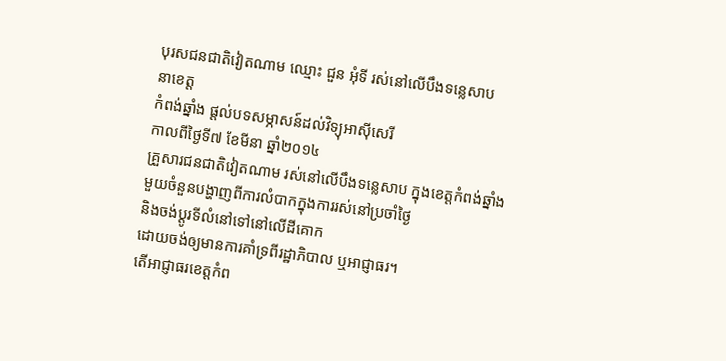បុរសជនជាតិវៀតណាម ឈ្មោះ ជួន អុំទី រស់នៅលើបឹងទន្លេសាប
នាខេត្ត
កំពង់ឆ្នាំង ផ្ដល់បទសម្ភាសន៍ដល់វិទ្យុអាស៊ីសេរី
កាលពីថ្ងៃទី៧ ខែមីនា ឆ្នាំ២០១៤
គ្រួសារជនជាតិវៀតណាម រស់នៅលើបឹងទន្លេសាប ក្នុងខេត្តកំពង់ឆ្នាំង
មួយចំនួនបង្ហាញពីការលំបាកក្នុងការរស់នៅប្រចាំថ្ងៃ
និងចង់ប្ដូរទីលំនៅទៅនៅលើដីគោក
ដោយចង់ឲ្យមានការគាំទ្រពីរដ្ឋាភិបាល ឬអាជ្ញាធរ។
តើអាជ្ញាធរខេត្តកំព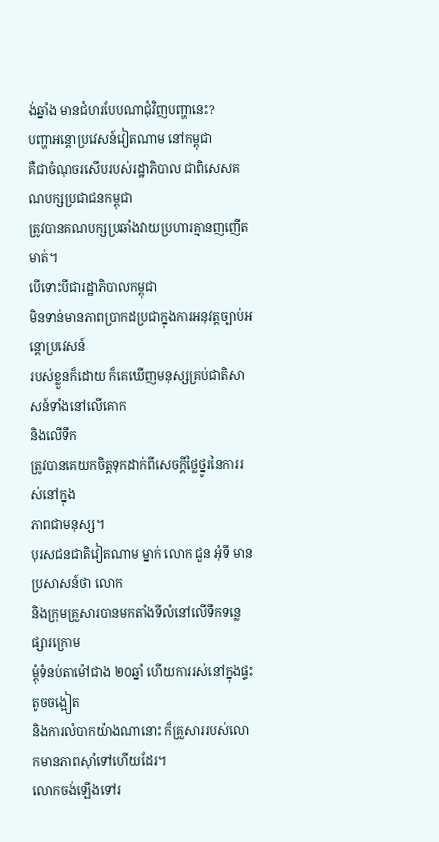ង់ឆ្នាំង មានជំហរបែបណាជុំវិញបញ្ហានេះ?
បញ្ហាអន្តោប្រវេសន៍វៀតណាម នៅកម្ពុជា
គឺជាចំណុចរសើបរបស់រដ្ឋាភិបាល ជាពិសេសគណបក្សប្រជាជនកម្ពុជា
ត្រូវបានគណបក្សប្រឆាំងវាយប្រហារគ្មានញញើតមាត់។
បើទោះបីជារដ្ឋាភិបាលកម្ពុជា
មិនទាន់មានភាពប្រាកដប្រជាក្នុងការអនុវត្តច្បាប់អន្តោប្រវេសន៍
របស់ខ្លួនក៏ដោយ ក៏គេឃើញមនុស្សគ្រប់ជាតិសាសន៍ទាំងនៅលើគោក
និងលើទឹក
ត្រូវបានគេយកចិត្តទុកដាក់ពីសេចក្ដីថ្លៃថ្នូរនៃការរស់នៅក្នុង
ភាពជាមនុស្ស។
បុរសជនជាតិវៀតណាម ម្នាក់ លោក ជួន អុំទី មានប្រសាសន៍ថា លោក
និងក្រុមគ្រួសារបានមកតាំងទីលំនៅលើទឹកទន្លេផ្សារក្រោម
ម្ដុំទំនប់តាម៉ៅជាង ២០ឆ្នាំ ហើយការរស់នៅក្នុងផ្ទះតូចចង្អៀត
និងការលំបាកយ៉ាងណានោះ ក៏គ្រួសាររបស់លោកមានភាពស៊ាំទៅហើយដែរ។
លោកចង់ឡើងទៅរ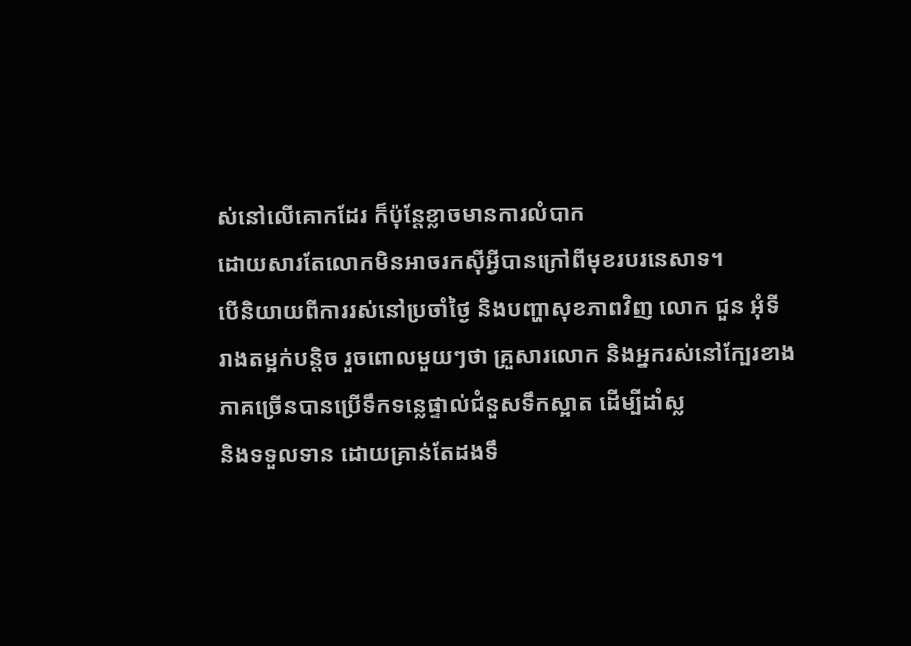ស់នៅលើគោកដែរ ក៏ប៉ុន្តែខ្លាចមានការលំបាក
ដោយសារតែលោកមិនអាចរកស៊ីអ្វីបានក្រៅពីមុខរបរនេសាទ។
បើនិយាយពីការរស់នៅប្រចាំថ្ងៃ និងបញ្ហាសុខភាពវិញ លោក ជួន អុំទី
រាងតម្អក់បន្តិច រួចពោលមួយៗថា គ្រួសារលោក និងអ្នករស់នៅក្បែរខាង
ភាគច្រើនបានប្រើទឹកទន្លេផ្ទាល់ជំនួសទឹកស្អាត ដើម្បីដាំស្ល
និងទទួលទាន ដោយគ្រាន់តែដងទឹ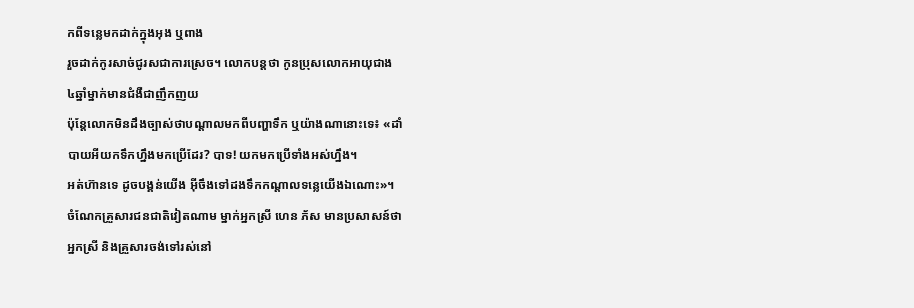កពីទន្លេមកដាក់ក្នុងអុង ឬពាង
រួចដាក់កូរសាច់ជូរសជាការស្រេច។ លោកបន្តថា កូនប្រុសលោកអាយុជាង
៤ឆ្នាំម្នាក់មានជំងឺជាញឹកញយ
ប៉ុន្តែលោកមិនដឹងច្បាស់ថាបណ្ដាលមកពីបញ្ហាទឹក ឬយ៉ាងណានោះទេ៖ «ដាំ
បាយអីយកទឹកហ្នឹងមកប្រើដែរ? បាទ! យកមកប្រើទាំងអស់ហ្នឹង។
អត់ហ៊ានទេ ដូចបង្គន់យើង អ៊ីចឹងទៅដងទឹកកណ្ដាលទន្លេយើងឯណោះ»។
ចំណែកគ្រួសារជនជាតិវៀតណាម ម្នាក់អ្នកស្រី ហេន ភ័ស មានប្រសាសន៍ថា
អ្នកស្រី និងគ្រួសារចង់ទៅរស់នៅ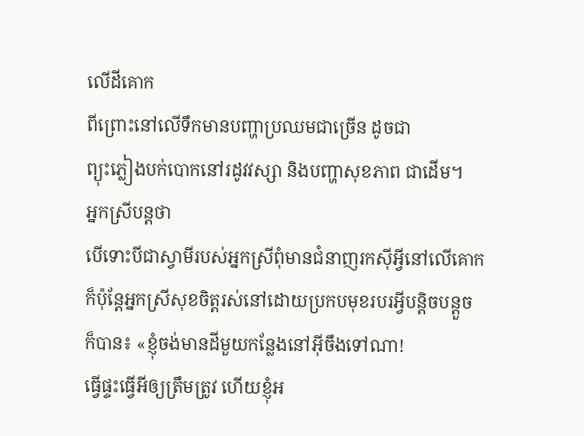លើដីគោក
ពីព្រោះនៅលើទឹកមានបញ្ហាប្រឈមជាច្រើន ដូចជា
ព្យុះភ្លៀងបក់បោកនៅរដូវវស្សា និងបញ្ហាសុខភាព ជាដើម។
អ្នកស្រីបន្តថា
បើទោះបីជាស្វាមីរបស់អ្នកស្រីពុំមានជំនាញរកស៊ីអ្វីនៅលើគោក
ក៏ប៉ុន្តែអ្នកស្រីសុខចិត្តរស់នៅដោយប្រកបមុខរបរអ្វីបន្តិចបន្តួច
ក៏បាន៖ «ខ្ញុំចង់មានដីមួយកន្លែងនៅអ៊ីចឹងទៅណា!
ធ្វើផ្ទះធ្វើអីឲ្យត្រឹមត្រូវ ហើយខ្ញុំអ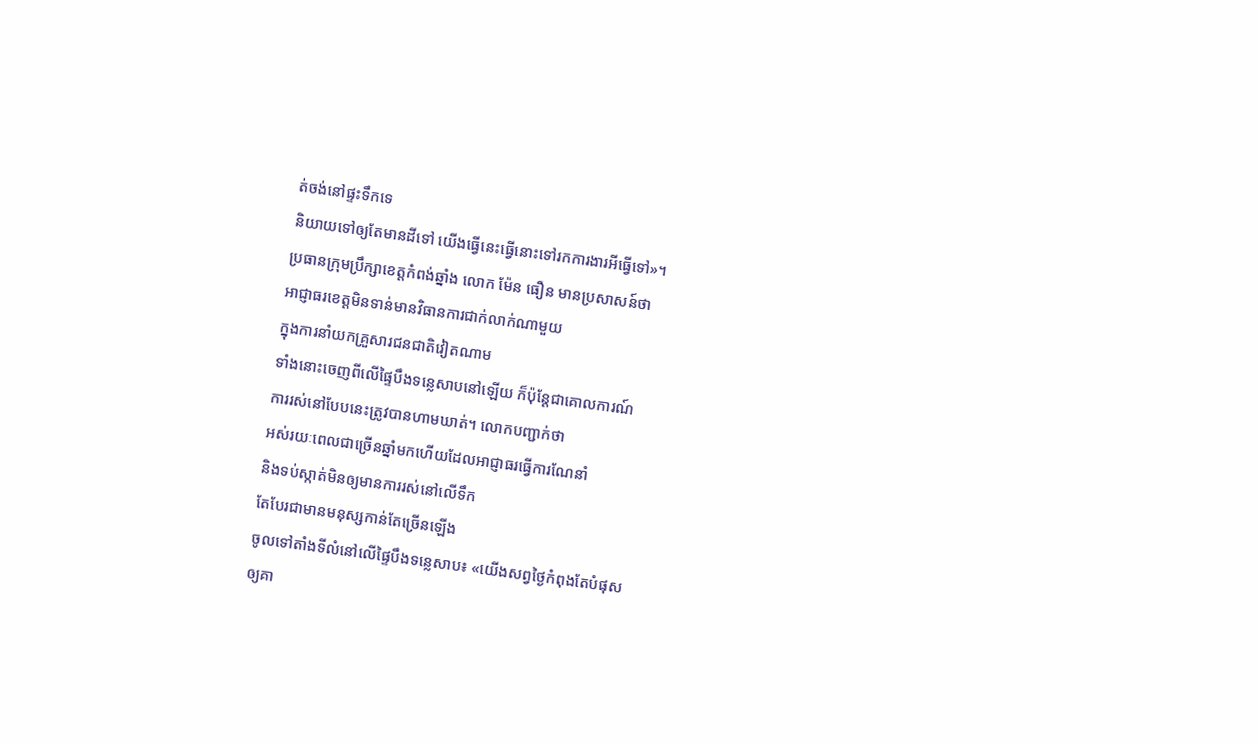ត់ចង់នៅផ្ទះទឹកទេ
និយាយទៅឲ្យតែមានដីទៅ យើងធ្វើនេះធ្វើនោះទៅរកការងារអីធ្វើទៅ»។
ប្រធានក្រុមប្រឹក្សាខេត្តកំពង់ឆ្នាំង លោក ម៉ែន ធឿន មានប្រសាសន៍ថា
អាជ្ញាធរខេត្តមិនទាន់មានវិធានការជាក់លាក់ណាមួយ
ក្នុងការនាំយកគ្រួសារជនជាតិវៀតណាម
ទាំងនោះចេញពីលើផ្ទៃបឹងទន្លេសាបនៅឡើយ ក៏ប៉ុន្តែជាគោលការណ៍
ការរស់នៅបែបនេះត្រូវបានហាមឃាត់។ លោកបញ្ជាក់ថា
អស់រយៈពេលជាច្រើនឆ្នាំមកហើយដែលអាជ្ញាធរធ្វើការណែនាំ
និងទប់ស្កាត់មិនឲ្យមានការរស់នៅលើទឹក
តែបែរជាមានមនុស្សកាន់តែច្រើនឡើង
ចូលទៅតាំងទីលំនៅលើផ្ទៃបឹងទន្លេសាប៖ «យើងសព្វថ្ងៃកំពុងតែបំផុស
ឲ្យគា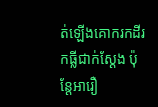ត់ឡើងគោករកដីរកធ្លីជាក់ស្ដែង ប៉ុន្តែអារឿ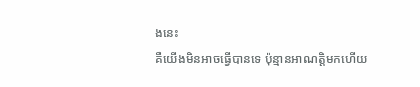ងនេះ
គឺយើងមិនអាចធ្វើបានទេ ប៉ុន្មានអាណត្តិមកហើយ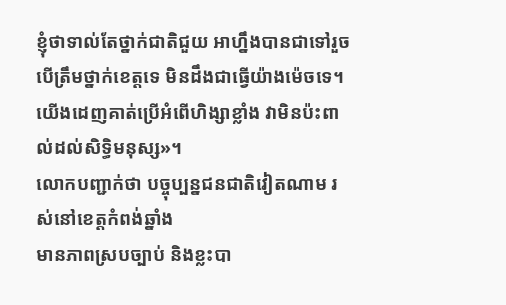ខ្ញុំថាទាល់តែថ្នាក់ជាតិជួយ អាហ្នឹងបានជាទៅរួច
បើត្រឹមថ្នាក់ខេត្តទេ មិនដឹងជាធ្វើយ៉ាងម៉េចទេ។
យើងដេញគាត់ប្រើអំពើហិង្សាខ្លាំង វាមិនប៉ះពាល់ដល់សិទ្ធិមនុស្ស»។
លោកបញ្ជាក់ថា បច្ចុប្បន្នជនជាតិវៀតណាម រស់នៅខេត្តកំពង់ឆ្នាំង
មានភាពស្របច្បាប់ និងខ្លះបា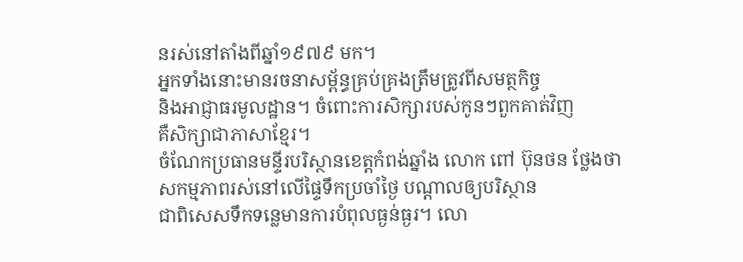នរស់នៅតាំងពីឆ្នាំ១៩៧៩ មក។
អ្នកទាំងនោះមានរចនាសម្ព័ន្ធគ្រប់គ្រងត្រឹមត្រូវពីសមត្ថកិច្ច
និងអាជ្ញាធរមូលដ្ឋាន។ ចំពោះការសិក្សារបស់កូនៗពួកគាត់វិញ
គឺសិក្សាជាភាសាខ្មែរ។
ចំណែកប្រធានមន្ទីរបរិស្ថានខេត្តកំពង់ឆ្នាំង លោក ពៅ ប៊ុនថន ថ្លែងថា
សកម្មភាពរស់នៅលើផ្ទៃទឹកប្រចាំថ្ងៃ បណ្ដាលឲ្យបរិស្ថាន
ជាពិសេសទឹកទន្លេមានការបំពុលធ្ងន់ធ្ងរ។ លោ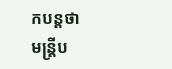កបន្តថា
មន្ត្រីប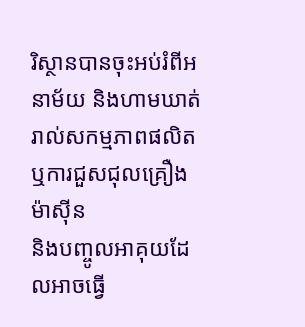រិស្ថានបានចុះអប់រំពីអនាម័យ និងហាមឃាត់រាល់សកម្មភាពផលិត
ឬការជួសជុលគ្រឿងម៉ាស៊ីន
និងបញ្ចូលអាគុយដែលអាចធ្វើ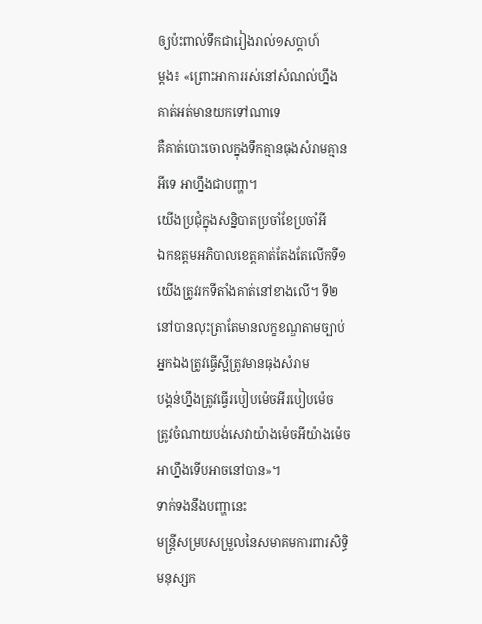ឲ្យប៉ះពាល់ទឹកជារៀងរាល់១សប្ដាហ៍
ម្ដង៖ «ព្រោះអាការរស់នៅសំណល់ហ្នឹង គាត់អត់មានយកទៅណាទេ
គឺគាត់បោះចោលក្នុងទឹកគ្មានធុងសំរាមគ្មានអីទេ អាហ្នឹងជាបញ្ហា។
យើងប្រជុំក្នុងសន្និបាតប្រចាំខែប្រចាំអី
ឯកឧត្ដមអភិបាលខេត្តគាត់តែងតែលើកទី១
យើងត្រូវរកទីតាំងគាត់នៅខាងលើ។ ទី២
នៅបានលុះត្រាតែមានលក្ខខណ្ឌតាមច្បាប់
អ្នកឯងត្រូវធ្វើស្អីត្រូវមានធុងសំរាម
បង្គន់ហ្នឹងត្រូវធ្វើរបៀបម៉េចអីរបៀបម៉េច
ត្រូវចំណាយបង់សេវាយ៉ាងម៉េចអីយ៉ាងម៉េច អាហ្នឹងទើបអាចនៅបាន»។
ទាក់ទងនឹងបញ្ហានេះ
មន្ត្រីសម្របសម្រួលនៃសមាគមការពារសិទ្ធិមនុស្សក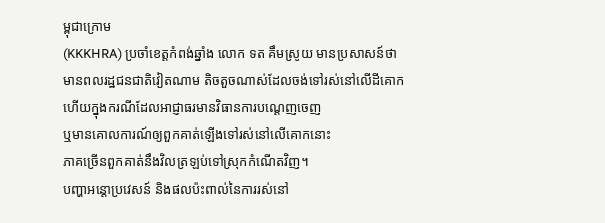ម្ពុជាក្រោម
(KKKHRA) ប្រចាំខេត្តកំពង់ឆ្នាំង លោក ទត គឹមស្រូយ មានប្រសាសន៍ថា
មានពលរដ្ឋជនជាតិវៀតណាម តិចតួចណាស់ដែលចង់ទៅរស់នៅលើដីគោក
ហើយក្នុងករណីដែលអាជ្ញាធរមានវិធានការបណ្ដេញចេញ
ឬមានគោលការណ៍ឲ្យពួកគាត់ឡើងទៅរស់នៅលើគោកនោះ
ភាគច្រើនពួកគាត់នឹងវិលត្រឡប់ទៅស្រុកកំណើតវិញ។
បញ្ហាអន្តោប្រវេសន៍ និងផលប៉ះពាល់នៃការរស់នៅ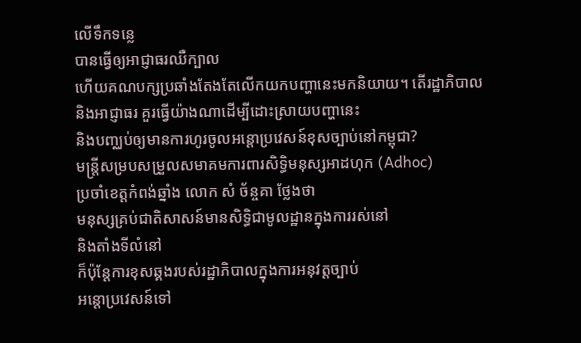លើទឹកទន្លេ
បានធ្វើឲ្យអាជ្ញាធរឈឺក្បាល
ហើយគណបក្សប្រឆាំងតែងតែលើកយកបញ្ហានេះមកនិយាយ។ តើរដ្ឋាភិបាល
និងអាជ្ញាធរ គួរធ្វើយ៉ាងណាដើម្បីដោះស្រាយបញ្ហានេះ
និងបញ្ឈប់ឲ្យមានការហូរចូលអន្តោប្រវេសន៍ខុសច្បាប់នៅកម្ពុជា?
មន្ត្រីសម្របសម្រួលសមាគមការពារសិទ្ធិមនុស្សអាដហុក (Adhoc)
ប្រចាំខេត្តកំពង់ឆ្នាំង លោក សំ ច័ន្ចគា ថ្លែងថា
មនុស្សគ្រប់ជាតិសាសន៍មានសិទ្ធិជាមូលដ្ឋានក្នុងការរស់នៅ
និងតាំងទីលំនៅ
ក៏ប៉ុន្តែការខុសឆ្គងរបស់រដ្ឋាភិបាលក្នុងការអនុវត្តច្បាប់
អន្តោប្រវេសន៍ទៅ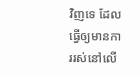វិញទេ ដែលធ្វើឲ្យមានការរស់នៅលើ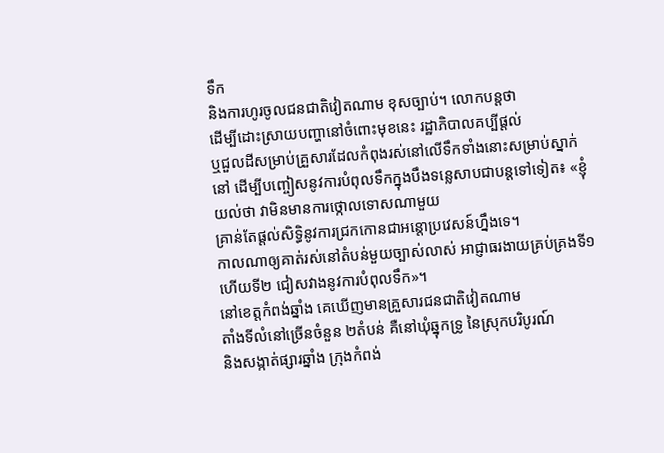ទឹក
និងការហូរចូលជនជាតិវៀតណាម ខុសច្បាប់។ លោកបន្តថា
ដើម្បីដោះស្រាយបញ្ហានៅចំពោះមុខនេះ រដ្ឋាភិបាលគប្បីផ្ដល់
ឬជួលដីសម្រាប់គ្រួសារដែលកំពុងរស់នៅលើទឹកទាំងនោះសម្រាប់ស្នាក់
នៅ ដើម្បីបញ្ចៀសនូវការបំពុលទឹកក្នុងបឹងទន្លេសាបជាបន្តទៅទៀត៖ «ខ្ញុំ
យល់ថា វាមិនមានការថ្កោលទោសណាមួយ
គ្រាន់តែផ្ដល់សិទ្ធិនូវការជ្រកកោនជាអន្តោប្រវេសន៍ហ្នឹងទេ។
កាលណាឲ្យគាត់រស់នៅតំបន់មួយច្បាស់លាស់ អាជ្ញាធរងាយគ្រប់គ្រងទី១
ហើយទី២ ជៀសវាងនូវការបំពុលទឹក»។
នៅខេត្តកំពង់ឆ្នាំង គេឃើញមានគ្រួសារជនជាតិវៀតណាម
តាំងទីលំនៅច្រើនចំនួន ២តំបន់ គឺនៅឃុំឆ្នុកទ្រូ នៃស្រុកបរិបូរណ៍
និងសង្កាត់ផ្សារឆ្នាំង ក្រុងកំពង់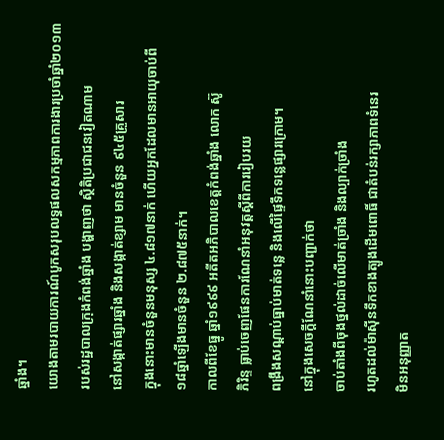ឆ្នាំង។
យោងតាមរបាយការណ៍បូកសរុបលទ្ធផលសកម្មភាពការងារប្រចាំឆ្នាំ២០១៣
របស់រដ្ឋបាលក្រុងកំពង់ឆ្នាំង បង្ហាញថា ស្ថិតិប្រជាជនវៀតណាម
នៅសង្កាត់ផ្សារឆ្នាំង និងសង្កាត់ខ្សាម មានចំនួន ៩៤៥គ្រួសារ
ក្នុងនោះមានចំនួនមនុស្ស ៤.៨១៧នាក់ ហើយអ្នកដែលមានអាយុចាប់ពី
១៨ឆ្នាំឡើងមានចំនួន ២.៨៧៥នាក់។
កាលពីខែធ្នូ ឆ្នាំ១៩៩៩ អតីតអភិបាលខេត្តកំពង់ឆ្នាំង លោក ស៊ូ
ភិរិន្ទ ធ្លាប់ចេញផែនការណែនាំអនុវត្តស្ដីពីការរៀបរយ
ពង្រឹងសណ្ដាប់ធ្នាប់មាត់ទន្លេ និងលើផ្ទៃទឹកទន្លេផ្សារក្រោម។
នៅក្នុងសេចក្ដីណែនាំនោះបញ្ជាក់ថា
ចាប់តាំងពីចុងថ្នល់ដាច់លើមាត់ច្រាំង និងល្បាក់ច្រាំង
រហូតដល់ម៉ាស៊ីនទឹកខាងត្បូងដើមពោធិ៍ ជាតំបន់រក្សាភាពទំនេរ
មិនអនុញ្ញាត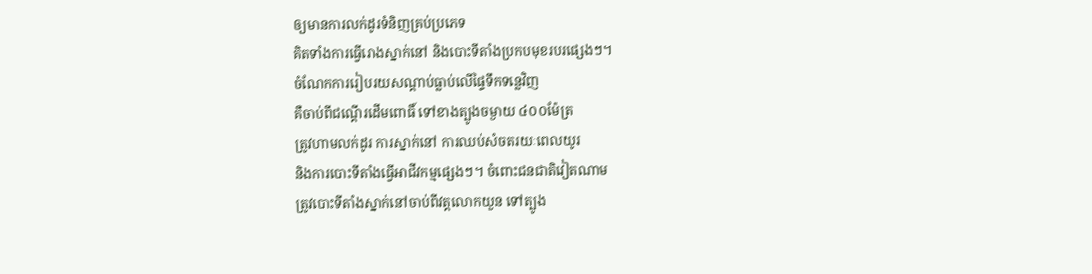ឲ្យមានការលក់ដូរទំនិញគ្រប់ប្រភេទ
គិតទាំងការធ្វើរោងស្នាក់នៅ និងបោះទីតាំងប្រកបមុខរបរផ្សេងៗ។
ចំណែកការរៀបរយសណ្ដាប់ធ្លាប់លើផ្ទៃទឹកទន្លេវិញ
គឺចាប់ពីជណ្ដើរដើមពោធិ៍ ទៅខាងត្បូងចម្ងាយ ៤០០ម៉ែត្រ
ត្រូវហាមលក់ដូរ ការស្នាក់នៅ ការឈប់សំចតរយៈពេលយូរ
និងការបោះទីតាំងធ្វើអាជីវកម្មផ្សេងៗ។ ចំពោះជនជាតិវៀតណាម
ត្រូវបោះទីតាំងស្នាក់នៅចាប់ពីវត្តលោកយួន ទៅត្បូង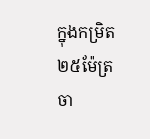ក្នុងកម្រិត
២៥ម៉ែត្រ ចា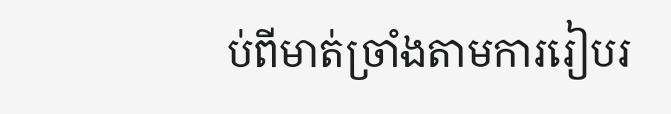ប់ពីមាត់ច្រាំងតាមការរៀបរ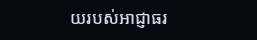យរបស់អាជ្ញាធរ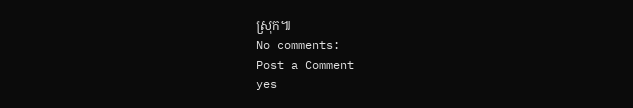ស្រុក៕
No comments:
Post a Comment
yes